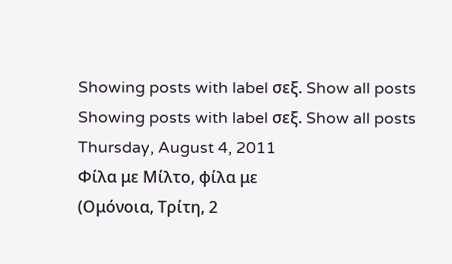Showing posts with label σεξ. Show all posts
Showing posts with label σεξ. Show all posts
Thursday, August 4, 2011
Φίλα με Μίλτο, φίλα με
(Ομόνοια, Τρίτη, 2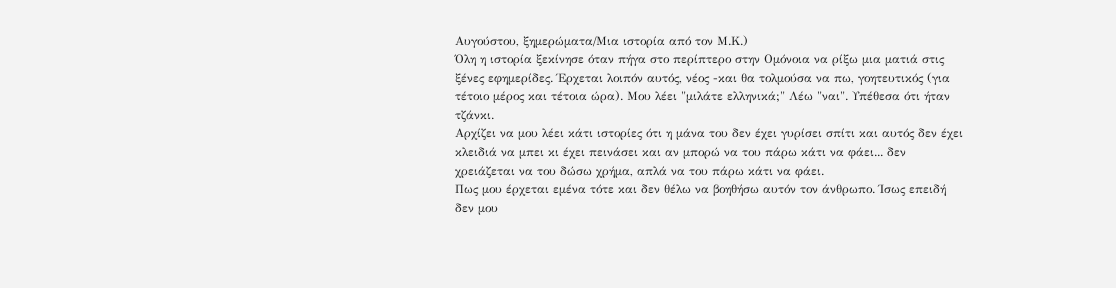Αυγούστου, ξημερώματα/Μια ιστορία από τον Μ.Κ.)
Όλη η ιστορία ξεκίνησε όταν πήγα στο περίπτερο στην Ομόνοια να ρίξω μια ματιά στις ξένες εφημερίδες. Έρχεται λοιπόν αυτός, νέος -και θα τολμούσα να πω, γοητευτικός (για τέτοιο μέρος και τέτοια ώρα). Μου λέει "μιλάτε ελληνικά;" Λέω "ναι". Υπέθεσα ότι ήταν τζάνκι.
Αρχίζει να μου λέει κάτι ιστορίες ότι η μάνα του δεν έχει γυρίσει σπίτι και αυτός δεν έχει κλειδιά να μπει κι έχει πεινάσει και αν μπορώ να του πάρω κάτι να φάει... δεν χρειάζεται να του δώσω χρήμα, απλά να του πάρω κάτι να φάει.
Πως μου έρχεται εμένα τότε και δεν θέλω να βοηθήσω αυτόν τον άνθρωπο. Ίσως επειδή δεν μου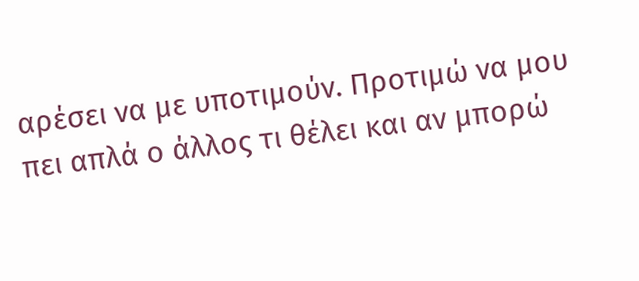αρέσει να με υποτιμούν. Προτιμώ να μου πει απλά ο άλλος τι θέλει και αν μπορώ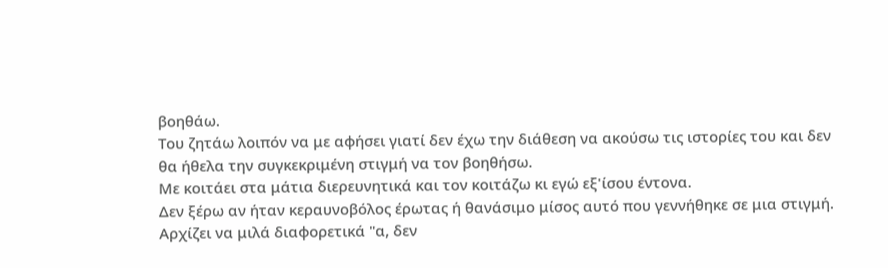βοηθάω.
Του ζητάω λοιπόν να με αφήσει γιατί δεν έχω την διάθεση να ακούσω τις ιστορίες του και δεν θα ήθελα την συγκεκριμένη στιγμή να τον βοηθήσω.
Με κοιτάει στα μάτια διερευνητικά και τον κοιτάζω κι εγώ εξ'ίσου έντονα.
Δεν ξέρω αν ήταν κεραυνοβόλος έρωτας ή θανάσιμο μίσος αυτό που γεννήθηκε σε μια στιγμή.
Αρχίζει να μιλά διαφορετικά "α, δεν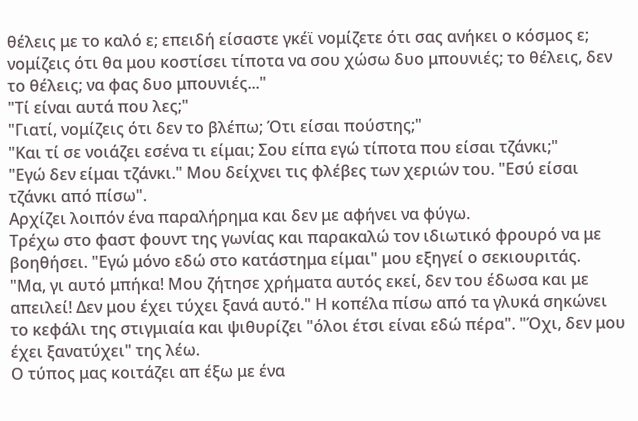θέλεις με το καλό ε; επειδή είσαστε γκέϊ νομίζετε ότι σας ανήκει ο κόσμος ε; νομίζεις ότι θα μου κοστίσει τίποτα να σου χώσω δυο μπουνιές; το θέλεις, δεν το θέλεις; να φας δυο μπουνιές..."
"Τί είναι αυτά που λες;"
"Γιατί, νομίζεις ότι δεν το βλέπω; Ότι είσαι πούστης;"
"Και τί σε νοιάζει εσένα τι είμαι; Σου είπα εγώ τίποτα που είσαι τζάνκι;"
"Εγώ δεν είμαι τζάνκι." Μου δείχνει τις φλέβες των χεριών του. "Εσύ είσαι τζάνκι από πίσω".
Αρχίζει λοιπόν ένα παραλήρημα και δεν με αφήνει να φύγω.
Τρέχω στο φαστ φουντ της γωνίας και παρακαλώ τον ιδιωτικό φρουρό να με βοηθήσει. "Εγώ μόνο εδώ στο κατάστημα είμαι" μου εξηγεί ο σεκιουριτάς.
"Μα, γι αυτό μπήκα! Μου ζήτησε χρήματα αυτός εκεί, δεν του έδωσα και με απειλεί! Δεν μου έχει τύχει ξανά αυτό." Η κοπέλα πίσω από τα γλυκά σηκώνει το κεφάλι της στιγμιαία και ψιθυρίζει "όλοι έτσι είναι εδώ πέρα". "Όχι, δεν μου έχει ξανατύχει" της λέω.
Ο τύπος μας κοιτάζει απ έξω με ένα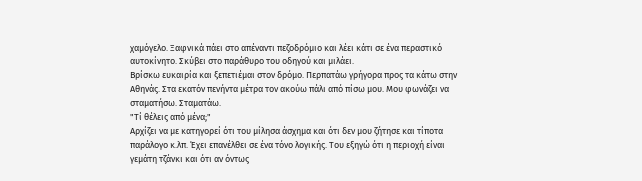χαμόγελο. Ξαφνικά πάει στο απέναντι πεζοδρόμιο και λέει κάτι σε ένα περαστικό αυτοκίνητο. Σκύβει στο παράθυρο του οδηγού και μιλάει.
Βρίσκω ευκαιρία και ξεπετιέμαι στον δρόμο. Περπατάω γρήγορα προς τα κάτω στην Αθηνάς. Στα εκατόν πενήντα μέτρα τον ακούω πάλι από πίσω μου. Μου φωνάζει να σταματήσω. Σταματάω.
"Τί θέλεις από μένα;"
Αρχίζει να με κατηγορεί ότι του μίλησα άσχημα και ότι δεν μου ζήτησε και τίποτα παράλογο κ.λπ. Έχει επανέλθει σε ένα τόνο λογικής. Του εξηγώ ότι η περιοχή είναι γεμάτη τζάνκι και ότι αν όντως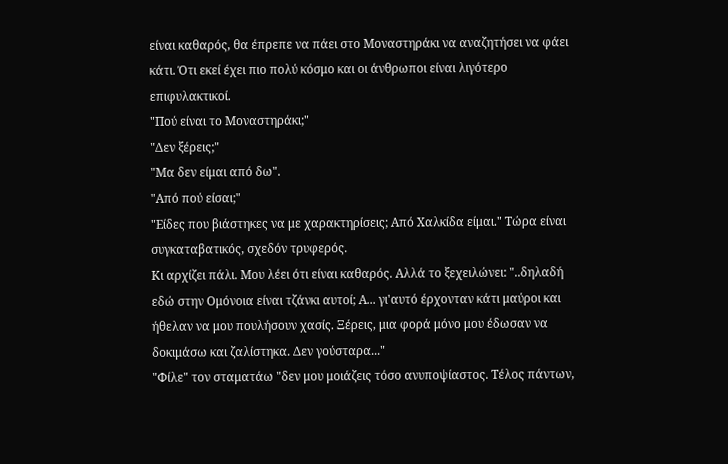είναι καθαρός, θα έπρεπε να πάει στο Μοναστηράκι να αναζητήσει να φάει κάτι. Ότι εκεί έχει πιο πολύ κόσμο και οι άνθρωποι είναι λιγότερο επιφυλακτικοί.
"Πού είναι το Μοναστηράκι;"
"Δεν ξέρεις;"
"Μα δεν είμαι από δω".
"Από πού είσαι;"
"Είδες που βιάστηκες να με χαρακτηρίσεις; Από Χαλκίδα είμαι." Τώρα είναι συγκαταβατικός, σχεδόν τρυφερός.
Κι αρχίζει πάλι. Μου λέει ότι είναι καθαρός. Αλλά το ξεχειλώνει: "..δηλαδή εδώ στην Ομόνοια είναι τζάνκι αυτοί; Α... γι'αυτό έρχονταν κάτι μαύροι και ήθελαν να μου πουλήσουν χασίς. Ξέρεις, μια φορά μόνο μου έδωσαν να δοκιμάσω και ζαλίστηκα. Δεν γούσταρα..."
"Φίλε" τον σταματάω "δεν μου μοιάζεις τόσο ανυποψίαστος. Τέλος πάντων,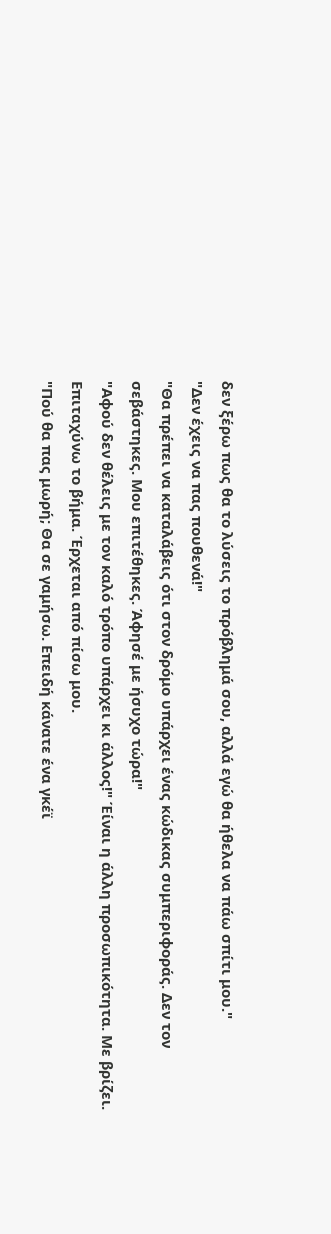δεν ξέρω πως θα το λύσεις το πρόβλημά σου, αλλά εγώ θα ήθελα να πάω σπίτι μου."
"Δεν έχεις να πας πουθενά!"
"Θα πρέπει να καταλάβεις ότι στον δρόμο υπάρχει ένας κώδικας συμπεριφοράς. Δεν τον σεβάστηκες. Μου επιτέθηκες. Άφησέ με ήσυχο τώρα!"
"Αφού δεν θέλεις με τον καλό τρόπο υπάρχει κι άλλος!" Έίναι η άλλη προσωπικότητα. Με βρίζει. Επιταχύνω το βήμα. Έρχεται από πίσω μου.
"Πού θα πας μωρή; Θα σε γαμήσω. Επειδή κάνατε ένα γκέϊ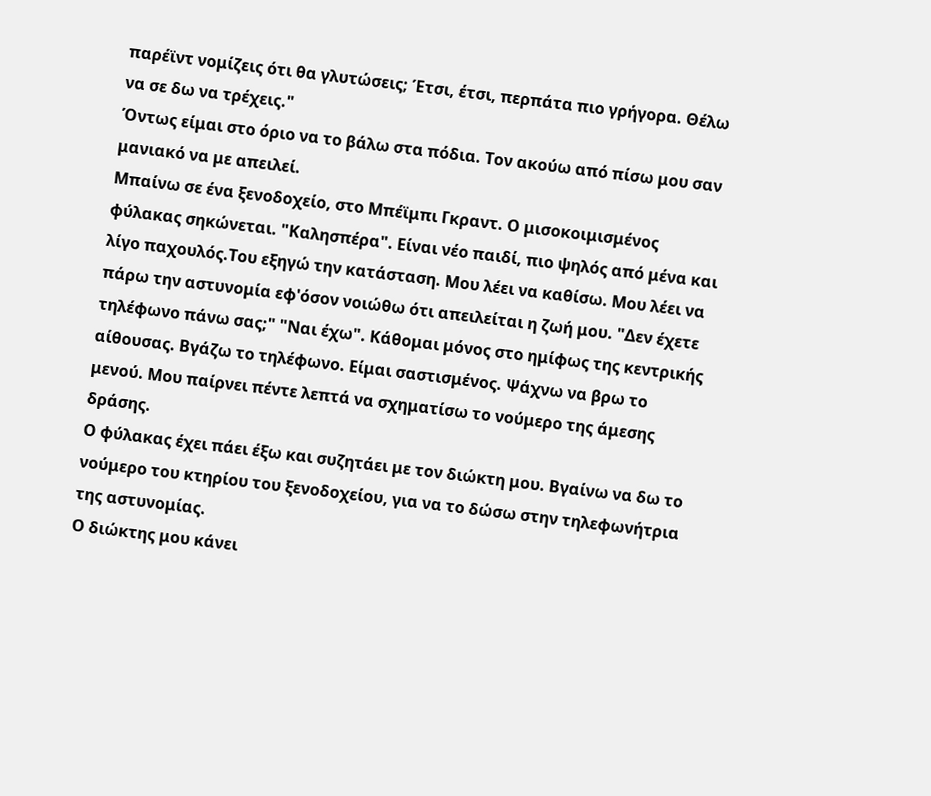παρέϊντ νομίζεις ότι θα γλυτώσεις; Έτσι, έτσι, περπάτα πιο γρήγορα. Θέλω να σε δω να τρέχεις."
Όντως είμαι στο όριο να το βάλω στα πόδια. Τον ακούω από πίσω μου σαν μανιακό να με απειλεί.
Μπαίνω σε ένα ξενοδοχείο, στο Μπέϊμπι Γκραντ. Ο μισοκοιμισμένος φύλακας σηκώνεται. "Καλησπέρα". Είναι νέο παιδί, πιο ψηλός από μένα και λίγο παχουλός.Του εξηγώ την κατάσταση. Μου λέει να καθίσω. Μου λέει να πάρω την αστυνομία εφ'όσον νοιώθω ότι απειλείται η ζωή μου. "Δεν έχετε τηλέφωνο πάνω σας;" "Ναι έχω". Κάθομαι μόνος στο ημίφως της κεντρικής αίθουσας. Βγάζω το τηλέφωνο. Είμαι σαστισμένος. Ψάχνω να βρω το μενού. Μου παίρνει πέντε λεπτά να σχηματίσω το νούμερο της άμεσης δράσης.
Ο φύλακας έχει πάει έξω και συζητάει με τον διώκτη μου. Βγαίνω να δω το νούμερο του κτηρίου του ξενοδοχείου, για να το δώσω στην τηλεφωνήτρια της αστυνομίας.
Ο διώκτης μου κάνει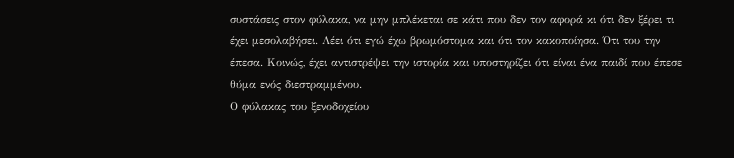συστάσεις στον φύλακα, να μην μπλέκεται σε κάτι που δεν τον αφορά κι ότι δεν ξέρει τι έχει μεσολαβήσει. Λέει ότι εγώ έχω βρωμόστομα και ότι τον κακοποίησα. Ότι του την έπεσα. Κοινώς, έχει αντιστρέψει την ιστορία και υποστηρίζει ότι είναι ένα παιδί που έπεσε θύμα ενός διεστραμμένου.
Ο φύλακας του ξενοδοχείου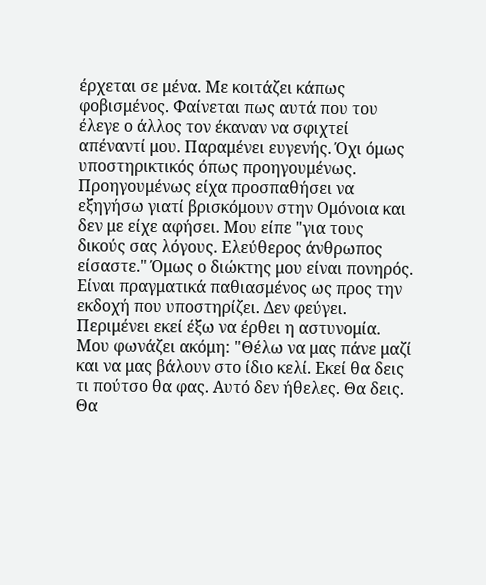έρχεται σε μένα. Με κοιτάζει κάπως φοβισμένος. Φαίνεται πως αυτά που του έλεγε ο άλλος τον έκαναν να σφιχτεί απέναντί μου. Παραμένει ευγενής. Όχι όμως υποστηρικτικός όπως προηγουμένως. Προηγουμένως είχα προσπαθήσει να εξηγήσω γιατί βρισκόμουν στην Ομόνοια και δεν με είχε αφήσει. Μου είπε "για τους δικούς σας λόγους. Ελεύθερος άνθρωπος είσαστε." Όμως ο διώκτης μου είναι πονηρός. Είναι πραγματικά παθιασμένος ως προς την εκδοχή που υποστηρίζει. Δεν φεύγει. Περιμένει εκεί έξω να έρθει η αστυνομία.
Μου φωνάζει ακόμη: "Θέλω να μας πάνε μαζί και να μας βάλουν στο ίδιο κελί. Εκεί θα δεις τι πούτσο θα φας. Αυτό δεν ήθελες. Θα δεις. Θα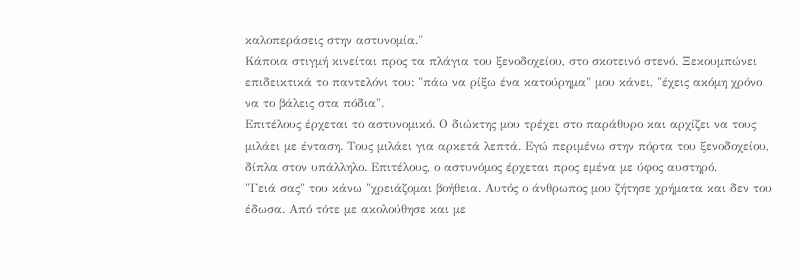καλοπεράσεις στην αστυνομία."
Κάποια στιγμή κινείται προς τα πλάγια του ξενοδοχείου, στο σκοτεινό στενό. Ξεκουμπώνει επιδεικτικά το παντελόνι του: "πάω να ρίξω ένα κατούρημα" μου κάνει, "έχεις ακόμη χρόνο να το βάλεις στα πόδια".
Επιτέλους έρχεται το αστυνομικό. Ο διώκτης μου τρέχει στο παράθυρο και αρχίζει να τους μιλάει με ένταση. Τους μιλάει για αρκετά λεπτά. Εγώ περιμένω στην πόρτα του ξενοδοχείου, δίπλα στον υπάλληλο. Επιτέλους, ο αστυνόμος έρχεται προς εμένα με ύφος αυστηρό.
"Γειά σας" του κάνω "χρειάζομαι βοήθεια. Αυτός ο άνθρωπος μου ζήτησε χρήματα και δεν του έδωσα. Από τότε με ακολούθησε και με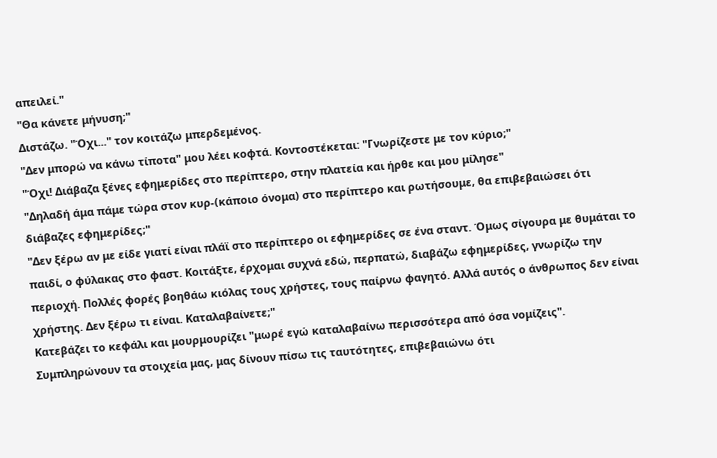απειλεί."
"Θα κάνετε μήνυση;"
Διστάζω. "Όχι..." τον κοιτάζω μπερδεμένος.
"Δεν μπορώ να κάνω τίποτα" μου λέει κοφτά. Κοντοστέκεται: "Γνωρίζεστε με τον κύριο;"
"Όχι! Διάβαζα ξένες εφημερίδες στο περίπτερο, στην πλατεία και ήρθε και μου μίλησε"
"Δηλαδή άμα πάμε τώρα στον κυρ-(κάποιο όνομα) στο περίπτερο και ρωτήσουμε, θα επιβεβαιώσει ότι διάβαζες εφημερίδες;"
"Δεν ξέρω αν με είδε γιατί είναι πλάϊ στο περίπτερο οι εφημερίδες σε ένα σταντ. Όμως σίγουρα με θυμάται το παιδί, ο φύλακας στο φαστ. Κοιτάξτε, έρχομαι συχνά εδώ, περπατώ, διαβάζω εφημερίδες, γνωρίζω την περιοχή. Πολλές φορές βοηθάω κιόλας τους χρήστες, τους παίρνω φαγητό. Αλλά αυτός ο άνθρωπος δεν είναι χρήστης. Δεν ξέρω τι είναι. Καταλαβαίνετε;"
Κατεβάζει το κεφάλι και μουρμουρίζει "μωρέ εγώ καταλαβαίνω περισσότερα από όσα νομίζεις".
Συμπληρώνουν τα στοιχεία μας, μας δίνουν πίσω τις ταυτότητες, επιβεβαιώνω ότι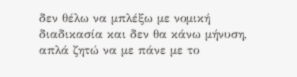δεν θέλω να μπλέξω με νομική διαδικασία και δεν θα κάνω μήνυση, απλά ζητώ να με πάνε με το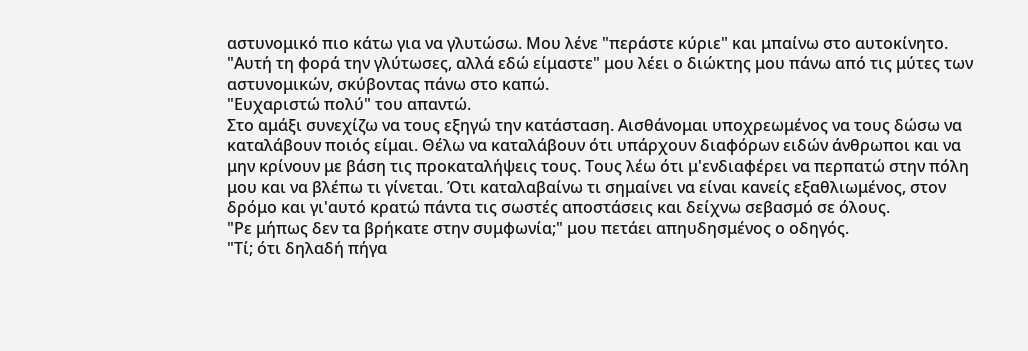αστυνομικό πιο κάτω για να γλυτώσω. Μου λένε "περάστε κύριε" και μπαίνω στο αυτοκίνητο.
"Αυτή τη φορά την γλύτωσες, αλλά εδώ είμαστε" μου λέει ο διώκτης μου πάνω από τις μύτες των αστυνομικών, σκύβοντας πάνω στο καπώ.
"Ευχαριστώ πολύ" του απαντώ.
Στο αμάξι συνεχίζω να τους εξηγώ την κατάσταση. Αισθάνομαι υποχρεωμένος να τους δώσω να καταλάβουν ποιός είμαι. Θέλω να καταλάβουν ότι υπάρχουν διαφόρων ειδών άνθρωποι και να μην κρίνουν με βάση τις προκαταλήψεις τους. Τους λέω ότι μ'ενδιαφέρει να περπατώ στην πόλη μου και να βλέπω τι γίνεται. Ότι καταλαβαίνω τι σημαίνει να είναι κανείς εξαθλιωμένος, στον δρόμο και γι'αυτό κρατώ πάντα τις σωστές αποστάσεις και δείχνω σεβασμό σε όλους.
"Ρε μήπως δεν τα βρήκατε στην συμφωνία;" μου πετάει απηυδησμένος ο οδηγός.
"Τί; ότι δηλαδή πήγα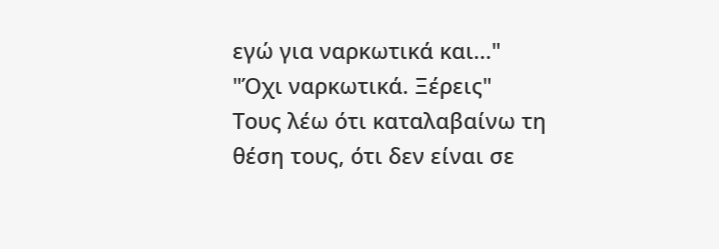εγώ για ναρκωτικά και..."
"Όχι ναρκωτικά. Ξέρεις"
Τους λέω ότι καταλαβαίνω τη θέση τους, ότι δεν είναι σε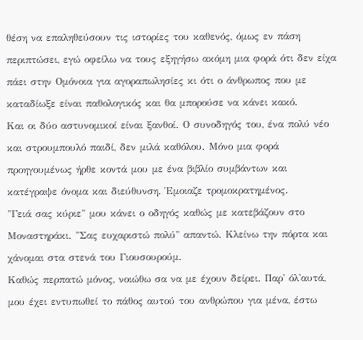θέση να επαληθεύσουν τις ιστορίες του καθενός, όμως εν πάση περιπτώσει, εγώ οφείλω να τους εξηγήσω ακόμη μια φορά ότι δεν είχα πάει στην Ομόνοια για αγοραπωλησίες κι ότι ο άνθρωπος που με καταδίωξε είναι παθολογικός και θα μπορούσε να κάνει κακό.
Και οι δύο αστυνομικοί είναι ξανθοί. Ο συνοδηγός του, ένα πολύ νέο και στρουμπουλό παιδί, δεν μιλά καθόλου. Μόνο μια φορά προηγουμένως ήρθε κοντά μου με ένα βιβλίο συμβάντων και κατέγραψε όνομα και διεύθυνση. Έμοιαζε τρομοκρατημένος.
"Γειά σας κύριε" μου κάνει ο οδηγός καθώς με κατεβάζουν στο Μοναστηράκι. "Σας ευχαριστώ πολύ" απαντώ. Κλείνω την πόρτα και χάνομαι στα στενά του Γιουσουρούμ.
Καθώς περπατώ μόνος, νοιώθω σα να με έχουν δείρει. Παρ' όλ'αυτά, μου έχει εντυπωθεί το πάθος αυτού του ανθρώπου για μένα, έστω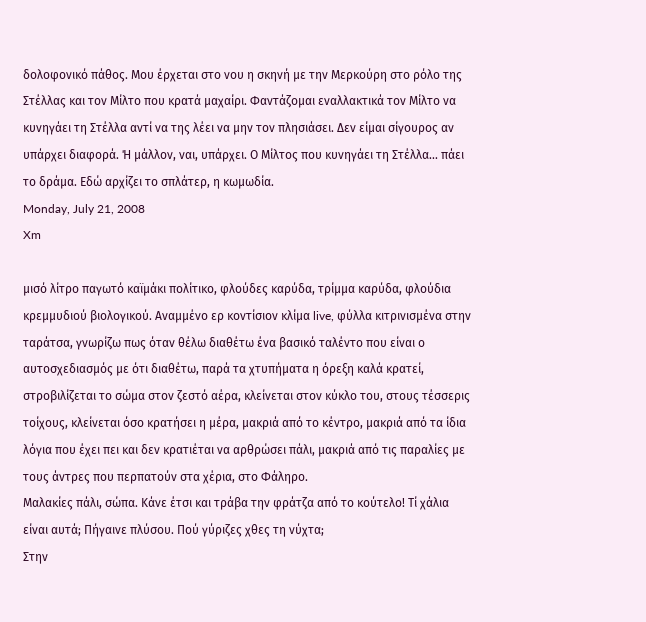δολοφονικό πάθος. Μου έρχεται στο νου η σκηνή με την Μερκούρη στο ρόλο της Στέλλας και τον Μίλτο που κρατά μαχαίρι. Φαντάζομαι εναλλακτικά τον Μίλτο να κυνηγάει τη Στέλλα αντί να της λέει να μην τον πλησιάσει. Δεν είμαι σίγουρος αν υπάρχει διαφορά. Ή μάλλον, ναι, υπάρχει. Ο Μίλτος που κυνηγάει τη Στέλλα... πάει το δράμα. Εδώ αρχίζει το σπλάτερ, η κωμωδία.
Monday, July 21, 2008
Xm

μισό λίτρο παγωτό καϊμάκι πολίτικο, φλούδες καρύδα, τρίμμα καρύδα, φλούδια κρεμμυδιού βιολογικού. Αναμμένο ερ κοντίσιον κλίμα live, φύλλα κιτρινισμένα στην ταράτσα, γνωρίζω πως όταν θέλω διαθέτω ένα βασικό ταλέντο που είναι ο αυτοσχεδιασμός με ότι διαθέτω, παρά τα χτυπήματα η όρεξη καλά κρατεί, στροβιλίζεται το σώμα στον ζεστό αέρα, κλείνεται στον κύκλο του, στους τέσσερις τοίχους, κλείνεται όσο κρατήσει η μέρα, μακριά από το κέντρο, μακριά από τα ίδια λόγια που έχει πει και δεν κρατιέται να αρθρώσει πάλι, μακριά από τις παραλίες με τους άντρες που περπατούν στα χέρια, στο Φάληρο.
Μαλακίες πάλι, σώπα. Κάνε έτσι και τράβα την φράτζα από το κούτελο! Τί χάλια είναι αυτά; Πήγαινε πλύσου. Πού γύριζες χθες τη νύχτα;
Στην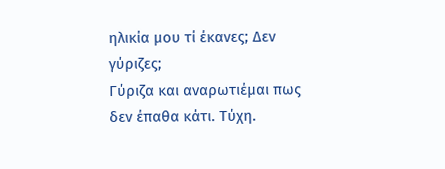ηλικία μου τί έκανες; Δεν γύριζες;
Γύριζα και αναρωτιέμαι πως δεν έπαθα κάτι. Τύχη.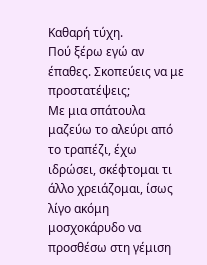Καθαρή τύχη.
Πού ξέρω εγώ αν έπαθες. Σκοπεύεις να με προστατέψεις;
Με μια σπάτουλα μαζεύω το αλεύρι από το τραπέζι, έχω ιδρώσει, σκέφτομαι τι άλλο χρειάζομαι, ίσως λίγο ακόμη μοσχοκάρυδο να προσθέσω στη γέμιση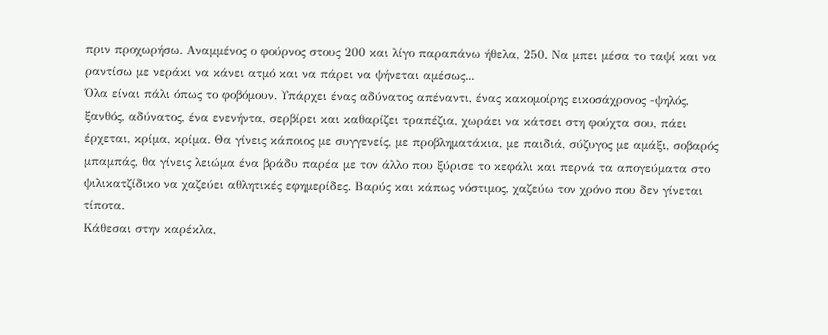πριν προχωρήσω. Αναμμένος ο φούρνος στους 200 και λίγο παραπάνω ήθελα, 250. Να μπει μέσα το ταψί και να ραντίσω με νεράκι να κάνει ατμό και να πάρει να ψήνεται αμέσως...
Όλα είναι πάλι όπως το φοβόμουν. Υπάρχει ένας αδύνατος απέναντι, ένας κακομοίρης εικοσάχρονος -ψηλός, ξανθός, αδύνατος, ένα ενενήντα, σερβίρει και καθαρίζει τραπέζια, χωράει να κάτσει στη φούχτα σου, πάει έρχεται, κρίμα, κρίμα. Θα γίνεις κάποιος με συγγενείς, με προβληματάκια, με παιδιά, σύζυγος με αμάξι, σοβαρός μπαμπάς, θα γίνεις λειώμα ένα βράδυ παρέα με τον άλλο που ξύρισε το κεφάλι και περνά τα απογεύματα στο ψιλικατζίδικο να χαζεύει αθλητικές εφημερίδες. Βαρύς και κάπως νόστιμος, χαζεύω τον χρόνο που δεν γίνεται τίποτα.
Κάθεσαι στην καρέκλα,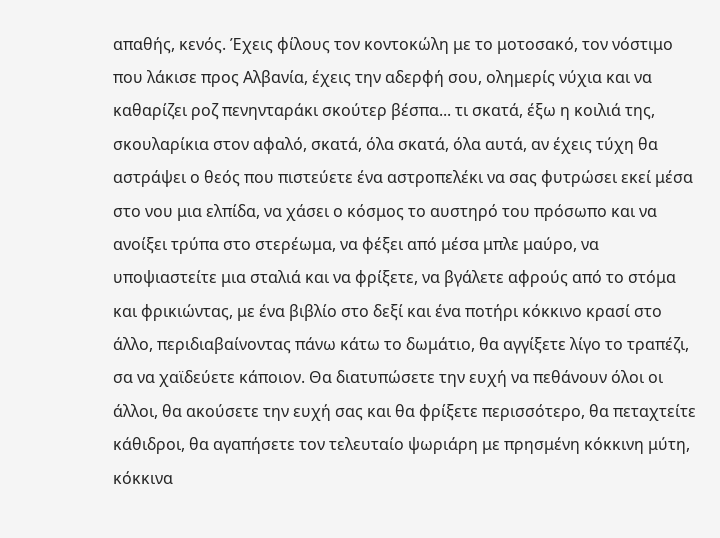απαθής, κενός. Έχεις φίλους τον κοντοκώλη με το μοτοσακό, τον νόστιμο που λάκισε προς Αλβανία, έχεις την αδερφή σου, ολημερίς νύχια και να καθαρίζει ροζ πενηνταράκι σκούτερ βέσπα... τι σκατά, έξω η κοιλιά της, σκουλαρίκια στον αφαλό, σκατά, όλα σκατά, όλα αυτά, αν έχεις τύχη θα αστράψει ο θεός που πιστεύετε ένα αστροπελέκι να σας φυτρώσει εκεί μέσα στο νου μια ελπίδα, να χάσει ο κόσμος το αυστηρό του πρόσωπο και να ανοίξει τρύπα στο στερέωμα, να φέξει από μέσα μπλε μαύρο, να υποψιαστείτε μια σταλιά και να φρίξετε, να βγάλετε αφρούς από το στόμα και φρικιώντας, με ένα βιβλίο στο δεξί και ένα ποτήρι κόκκινο κρασί στο άλλο, περιδιαβαίνοντας πάνω κάτω το δωμάτιο, θα αγγίξετε λίγο το τραπέζι, σα να χαϊδεύετε κάποιον. Θα διατυπώσετε την ευχή να πεθάνουν όλοι οι άλλοι, θα ακούσετε την ευχή σας και θα φρίξετε περισσότερο, θα πεταχτείτε κάθιδροι, θα αγαπήσετε τον τελευταίο ψωριάρη με πρησμένη κόκκινη μύτη, κόκκινα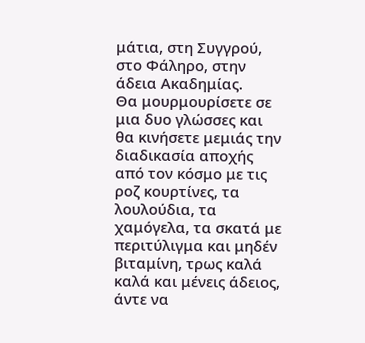μάτια, στη Συγγρού, στο Φάληρο, στην άδεια Ακαδημίας.
Θα μουρμουρίσετε σε μια δυο γλώσσες και θα κινήσετε μεμιάς την διαδικασία αποχής από τον κόσμο με τις ροζ κουρτίνες, τα λουλούδια, τα χαμόγελα, τα σκατά με περιτύλιγμα και μηδέν βιταμίνη, τρως καλά καλά και μένεις άδειος, άντε να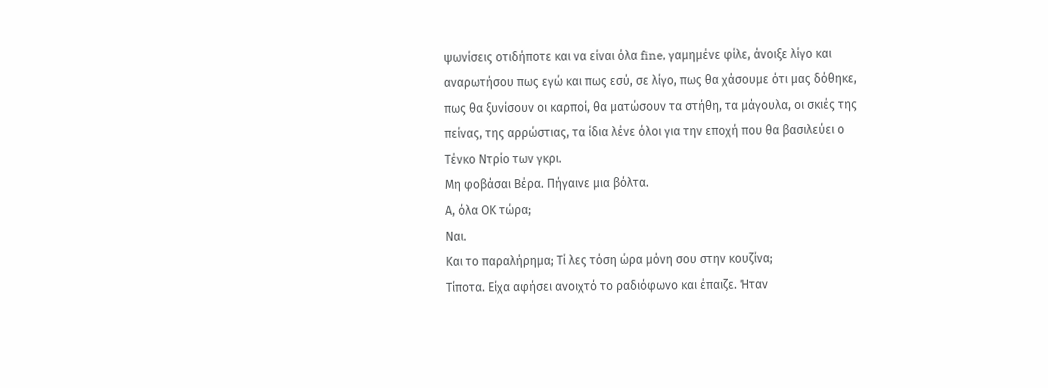ψωνίσεις οτιδήποτε και να είναι όλα fine, γαμημένε φίλε, άνοιξε λίγο και αναρωτήσου πως εγώ και πως εσύ, σε λίγο, πως θα χάσουμε ότι μας δόθηκε, πως θα ξυνίσουν οι καρποί, θα ματώσουν τα στήθη, τα μάγουλα, οι σκιές της πείνας, της αρρώστιας, τα ίδια λένε όλοι για την εποχή που θα βασιλεύει ο Τένκο Ντρίο των γκρι.
Μη φοβάσαι Βέρα. Πήγαινε μια βόλτα.
Α, όλα ΟΚ τώρα;
Ναι.
Και το παραλήρημα; Τί λες τόση ώρα μόνη σου στην κουζίνα;
Τίποτα. Είχα αφήσει ανοιχτό το ραδιόφωνο και έπαιζε. Ήταν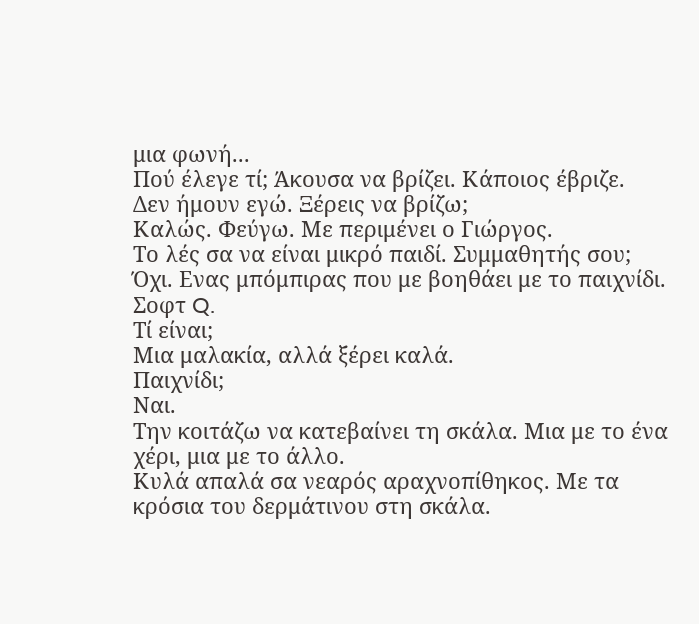μια φωνή...
Πού έλεγε τί; Άκουσα να βρίζει. Κάποιος έβριζε.
Δεν ήμουν εγώ. Ξέρεις να βρίζω;
Καλώς. Φεύγω. Με περιμένει ο Γιώργος.
Το λές σα να είναι μικρό παιδί. Συμμαθητής σου;
Όχι. Ενας μπόμπιρας που με βοηθάει με το παιχνίδι. Σοφτ Q.
Τί είναι;
Μια μαλακία, αλλά ξέρει καλά.
Παιχνίδι;
Ναι.
Την κοιτάζω να κατεβαίνει τη σκάλα. Μια με το ένα χέρι, μια με το άλλο.
Κυλά απαλά σα νεαρός αραχνοπίθηκος. Με τα κρόσια του δερμάτινου στη σκάλα.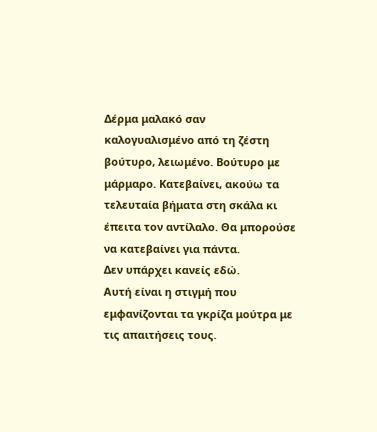Δέρμα μαλακό σαν καλογυαλισμένο από τη ζέστη βούτυρο, λειωμένο. Βούτυρο με μάρμαρο. Κατεβαίνει, ακούω τα τελευταία βήματα στη σκάλα κι έπειτα τον αντίλαλο. Θα μπορούσε να κατεβαίνει για πάντα.
Δεν υπάρχει κανείς εδώ.
Αυτή είναι η στιγμή που εμφανίζονται τα γκρίζα μούτρα με τις απαιτήσεις τους.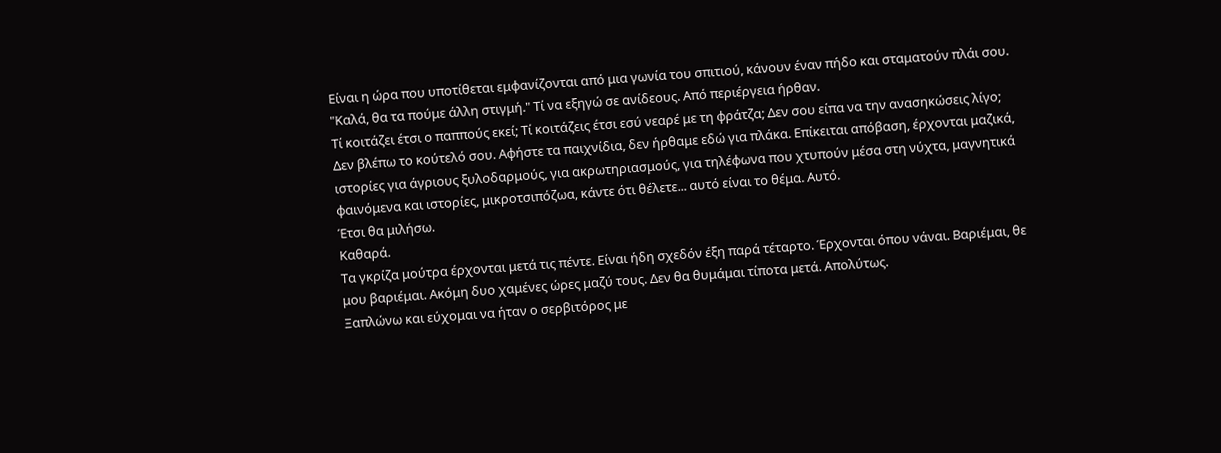Είναι η ώρα που υποτίθεται εμφανίζονται από μια γωνία του σπιτιού, κάνουν έναν πήδο και σταματούν πλάι σου.
"Καλά, θα τα πούμε άλλη στιγμή." Τί να εξηγώ σε ανίδεους. Από περιέργεια ήρθαν.
Τί κοιτάζει έτσι ο παππούς εκεί; Τί κοιτάζεις έτσι εσύ νεαρέ με τη φράτζα; Δεν σου είπα να την ανασηκώσεις λίγο; Δεν βλέπω το κούτελό σου. Αφήστε τα παιχνίδια, δεν ήρθαμε εδώ για πλάκα. Επίκειται απόβαση, έρχονται μαζικά, ιστορίες για άγριους ξυλοδαρμούς, για ακρωτηριασμούς, για τηλέφωνα που χτυπούν μέσα στη νύχτα, μαγνητικά φαινόμενα και ιστορίες, μικροτσιπόζωα, κάντε ότι θέλετε... αυτό είναι το θέμα. Αυτό.
Έτσι θα μιλήσω.
Καθαρά.
Τα γκρίζα μούτρα έρχονται μετά τις πέντε. Είναι ήδη σχεδόν έξη παρά τέταρτο. Έρχονται όπου νάναι. Βαριέμαι, θε μου βαριέμαι. Ακόμη δυο χαμένες ώρες μαζύ τους. Δεν θα θυμάμαι τίποτα μετά. Απολύτως.
Ξαπλώνω και εύχομαι να ήταν ο σερβιτόρος με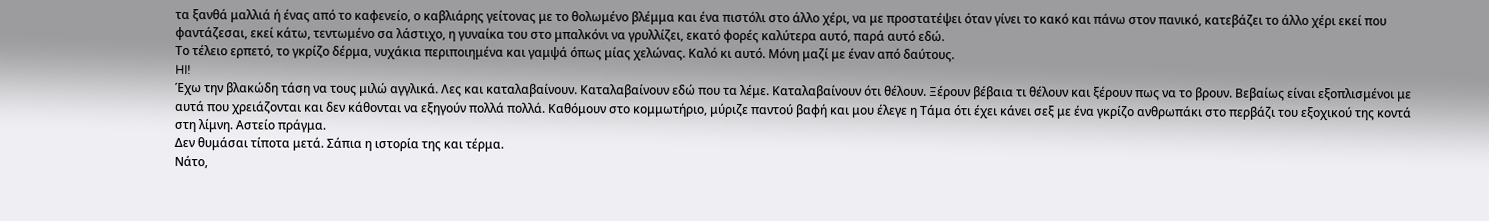τα ξανθά μαλλιά ή ένας από το καφενείο, ο καβλιάρης γείτονας με το θολωμένο βλέμμα και ένα πιστόλι στο άλλο χέρι, να με προστατέψει όταν γίνει το κακό και πάνω στον πανικό, κατεβάζει το άλλο χέρι εκεί που φαντάζεσαι, εκεί κάτω, τεντωμένο σα λάστιχο, η γυναίκα του στο μπαλκόνι να γρυλλίζει, εκατό φορές καλύτερα αυτό, παρά αυτό εδώ.
Το τέλειο ερπετό, το γκρίζο δέρμα, νυχάκια περιποιημένα και γαμψά όπως μίας χελώνας. Καλό κι αυτό. Μόνη μαζί με έναν από δαύτους.
HI!
Έχω την βλακώδη τάση να τους μιλώ αγγλικά. Λες και καταλαβαίνουν. Καταλαβαίνουν εδώ που τα λέμε. Καταλαβαίνουν ότι θέλουν. Ξέρουν βέβαια τι θέλουν και ξέρουν πως να το βρουν. Βεβαίως είναι εξοπλισμένοι με αυτά που χρειάζονται και δεν κάθονται να εξηγούν πολλά πολλά. Καθόμουν στο κομμωτήριο, μύριζε παντού βαφή και μου έλεγε η Τάμα ότι έχει κάνει σεξ με ένα γκρίζο ανθρωπάκι στο περβάζι του εξοχικού της κοντά στη λίμνη. Αστείο πράγμα.
Δεν θυμάσαι τίποτα μετά. Σάπια η ιστορία της και τέρμα.
Νάτο,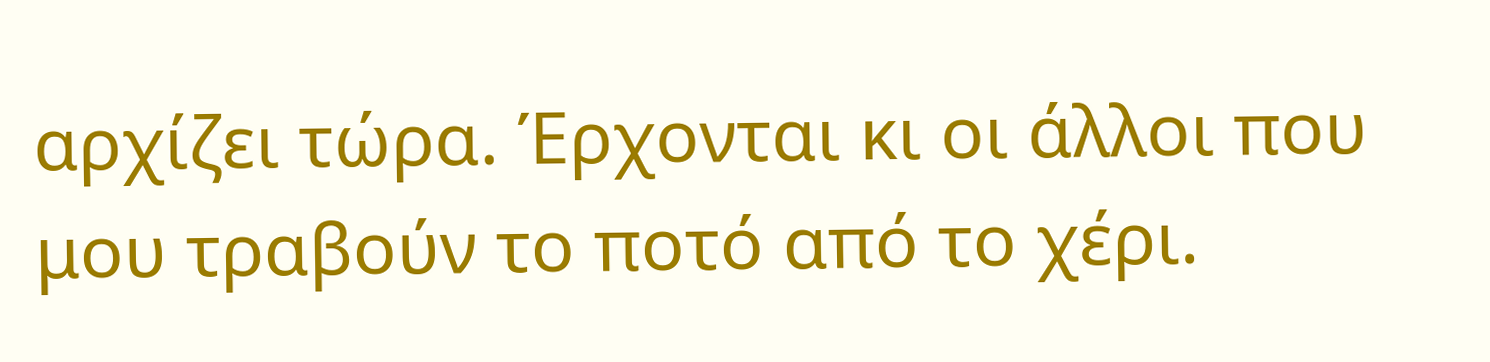αρχίζει τώρα. Έρχονται κι οι άλλοι που μου τραβούν το ποτό από το χέρι.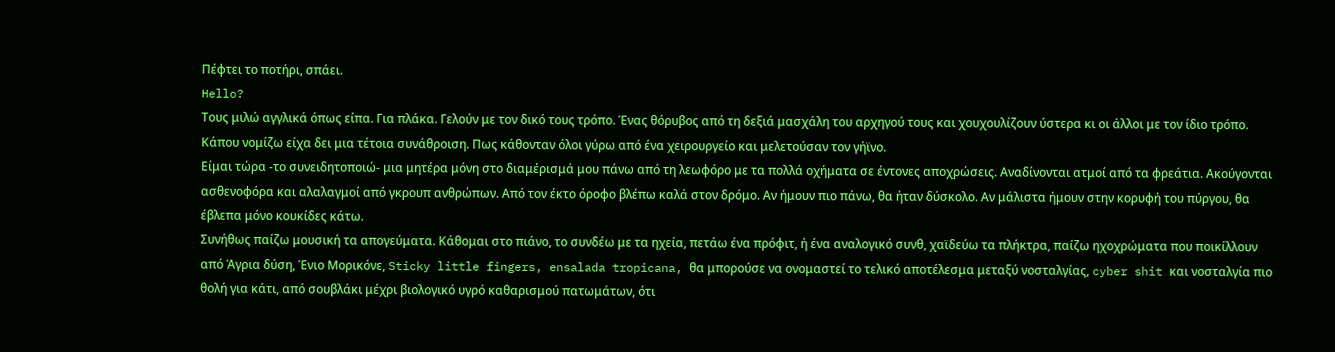Πέφτει το ποτήρι, σπάει.
Hello?
Τους μιλώ αγγλικά όπως είπα. Για πλάκα. Γελούν με τον δικό τους τρόπο. Ένας θόρυβος από τη δεξιά μασχάλη του αρχηγού τους και χουχουλίζουν ύστερα κι οι άλλοι με τον ίδιο τρόπο.
Κάπου νομίζω είχα δει μια τέτοια συνάθροιση. Πως κάθονταν όλοι γύρω από ένα χειρουργείο και μελετούσαν τον γήϊνο.
Είμαι τώρα -το συνειδητοποιώ- μια μητέρα μόνη στο διαμέρισμά μου πάνω από τη λεωφόρο με τα πολλά οχήματα σε έντονες αποχρώσεις. Αναδίνονται ατμοί από τα φρεάτια. Ακούγονται ασθενοφόρα και αλαλαγμοί από γκρουπ ανθρώπων. Από τον έκτο όροφο βλέπω καλά στον δρόμο. Αν ήμουν πιο πάνω, θα ήταν δύσκολο. Αν μάλιστα ήμουν στην κορυφή του πύργου, θα έβλεπα μόνο κουκίδες κάτω.
Συνήθως παίζω μουσική τα απογεύματα. Κάθομαι στο πιάνο, το συνδέω με τα ηχεία, πετάω ένα πρόφιτ, ή ένα αναλογικό συνθ, χαϊδεύω τα πλήκτρα, παίζω ηχοχρώματα που ποικίλλουν από Άγρια δύση, Ένιο Μορικόνε, Sticky little fingers, ensalada tropicana, θα μπορούσε να ονομαστεί το τελικό αποτέλεσμα μεταξύ νοσταλγίας, cyber shit και νοσταλγία πιο θολή για κάτι, από σουβλάκι μέχρι βιολογικό υγρό καθαρισμού πατωμάτων, ότι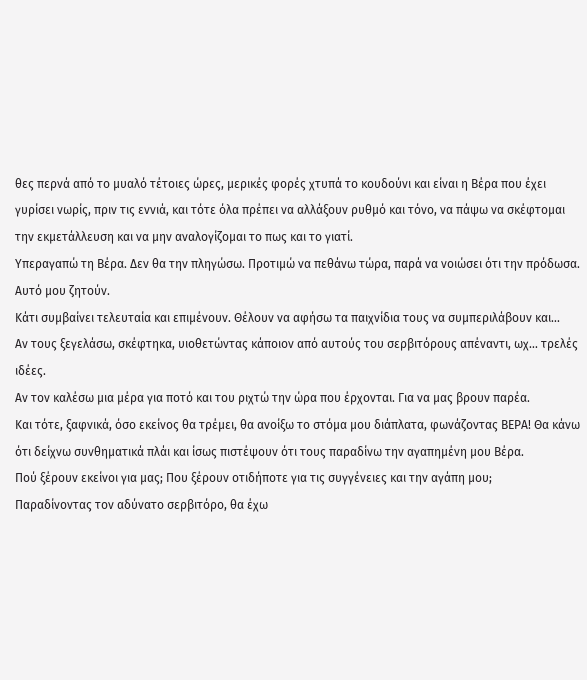θες περνά από το μυαλό τέτοιες ώρες, μερικές φορές χτυπά το κουδούνι και είναι η Βέρα που έχει γυρίσει νωρίς, πριν τις εννιά, και τότε όλα πρέπει να αλλάξουν ρυθμό και τόνο, να πάψω να σκέφτομαι την εκμετάλλευση και να μην αναλογίζομαι το πως και το γιατί.
Υπεραγαπώ τη Βέρα. Δεν θα την πληγώσω. Προτιμώ να πεθάνω τώρα, παρά να νοιώσει ότι την πρόδωσα.
Αυτό μου ζητούν.
Κάτι συμβαίνει τελευταία και επιμένουν. Θέλουν να αφήσω τα παιχνίδια τους να συμπεριλάβουν και...
Αν τους ξεγελάσω, σκέφτηκα, υιοθετώντας κάποιον από αυτούς του σερβιτόρους απέναντι, ωχ... τρελές ιδέες.
Αν τον καλέσω μια μέρα για ποτό και του ριχτώ την ώρα που έρχονται. Για να μας βρουν παρέα.
Και τότε, ξαφνικά, όσο εκείνος θα τρέμει, θα ανοίξω το στόμα μου διάπλατα, φωνάζοντας ΒΕΡΑ! Θα κάνω ότι δείχνω συνθηματικά πλάι και ίσως πιστέψουν ότι τους παραδίνω την αγαπημένη μου Βέρα.
Πού ξέρουν εκείνοι για μας; Που ξέρουν οτιδήποτε για τις συγγένειες και την αγάπη μου;
Παραδίνοντας τον αδύνατο σερβιτόρο, θα έχω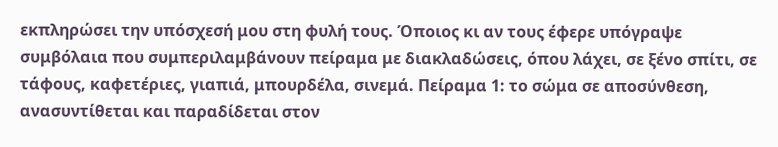εκπληρώσει την υπόσχεσή μου στη φυλή τους. Όποιος κι αν τους έφερε υπόγραψε συμβόλαια που συμπεριλαμβάνουν πείραμα με διακλαδώσεις, όπου λάχει, σε ξένο σπίτι, σε τάφους, καφετέριες, γιαπιά, μπουρδέλα, σινεμά. Πείραμα 1: το σώμα σε αποσύνθεση, ανασυντίθεται και παραδίδεται στον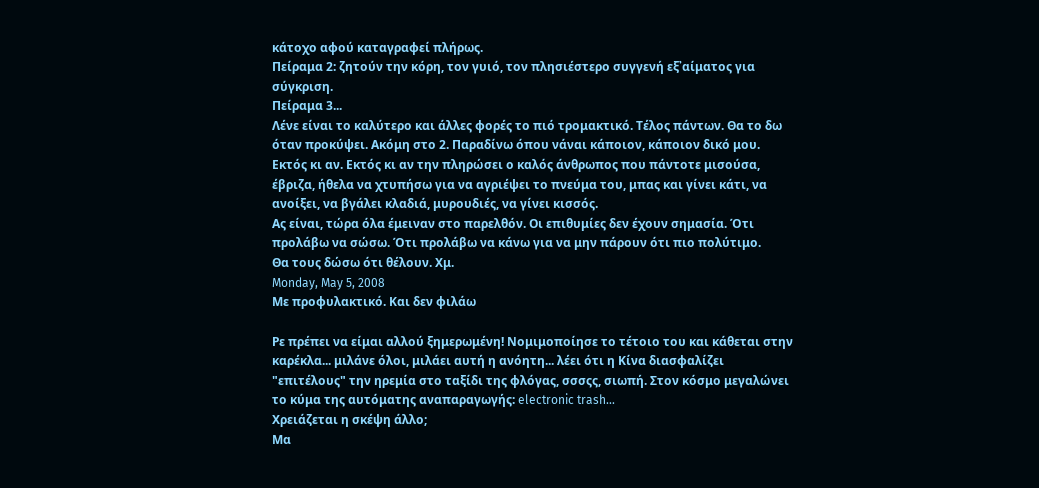κάτοχο αφού καταγραφεί πλήρως.
Πείραμα 2: ζητούν την κόρη, τον γυιό, τον πλησιέστερο συγγενή εξ᾽αίματος για σύγκριση.
Πείραμα 3...
Λένε είναι το καλύτερο και άλλες φορές το πιό τρομακτικό. Τέλος πάντων. Θα το δω όταν προκύψει. Ακόμη στο 2. Παραδίνω όπου νάναι κάποιον, κάποιον δικό μου. Εκτός κι αν. Εκτός κι αν την πληρώσει ο καλός άνθρωπος που πάντοτε μισούσα, έβριζα, ήθελα να χτυπήσω για να αγριέψει το πνεύμα του, μπας και γίνει κάτι, να ανοίξει, να βγάλει κλαδιά, μυρουδιές, να γίνει κισσός.
Ας είναι, τώρα όλα έμειναν στο παρελθόν. Οι επιθυμίες δεν έχουν σημασία. Ότι προλάβω να σώσω. Ότι προλάβω να κάνω για να μην πάρουν ότι πιο πολύτιμο.
Θα τους δώσω ότι θέλουν. Χμ.
Monday, May 5, 2008
Με προφυλακτικό. Και δεν φιλάω

Ρε πρέπει να είμαι αλλού ξημερωμένη! Νομιμοποίησε το τέτοιο του και κάθεται στην καρέκλα... μιλάνε όλοι, μιλάει αυτή η ανόητη... λέει ότι η Κίνα διασφαλίζει "επιτέλους" την ηρεμία στο ταξίδι της φλόγας, σσσςς, σιωπή. Στον κόσμο μεγαλώνει το κύμα της αυτόματης αναπαραγωγής: electronic trash...
Χρειάζεται η σκέψη άλλο;
Μα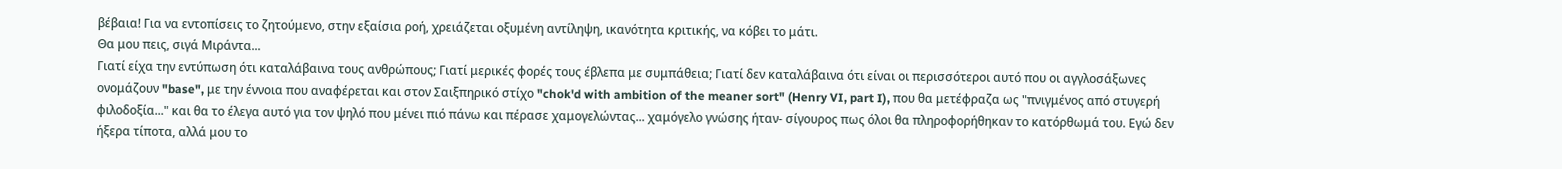βέβαια! Για να εντοπίσεις το ζητούμενο, στην εξαίσια ροή, χρειάζεται οξυμένη αντίληψη, ικανότητα κριτικής, να κόβει το μάτι.
Θα μου πεις, σιγά Μιράντα...
Γιατί είχα την εντύπωση ότι καταλάβαινα τους ανθρώπους; Γιατί μερικές φορές τους έβλεπα με συμπάθεια; Γιατί δεν καταλάβαινα ότι είναι οι περισσότεροι αυτό που οι αγγλοσάξωνες ονομάζουν "base", με την έννοια που αναφέρεται και στον Σαιξπηρικό στίχο "chok'd with ambition of the meaner sort" (Henry VI, part I), που θα μετέφραζα ως "πνιγμένος από στυγερή φιλοδοξία..." και θα το έλεγα αυτό για τον ψηλό που μένει πιό πάνω και πέρασε χαμογελώντας... χαμόγελο γνώσης ήταν- σίγουρος πως όλοι θα πληροφορήθηκαν το κατόρθωμά του. Εγώ δεν ήξερα τίποτα, αλλά μου το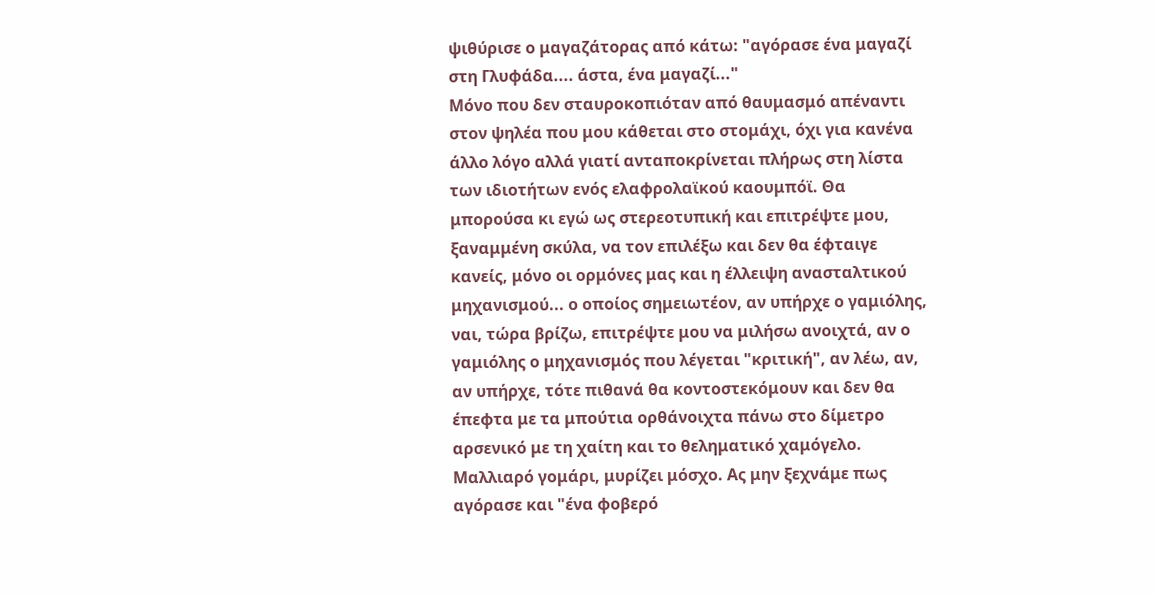ψιθύρισε ο μαγαζάτορας από κάτω: "αγόρασε ένα μαγαζί στη Γλυφάδα.... άστα, ένα μαγαζί..."
Μόνο που δεν σταυροκοπιόταν από θαυμασμό απέναντι στον ψηλέα που μου κάθεται στο στομάχι, όχι για κανένα άλλο λόγο αλλά γιατί ανταποκρίνεται πλήρως στη λίστα των ιδιοτήτων ενός ελαφρολαϊκού καουμπόϊ. Θα μπορούσα κι εγώ ως στερεοτυπική και επιτρέψτε μου, ξαναμμένη σκύλα, να τον επιλέξω και δεν θα έφταιγε κανείς, μόνο οι ορμόνες μας και η έλλειψη ανασταλτικού μηχανισμού... ο οποίος σημειωτέον, αν υπήρχε ο γαμιόλης, ναι, τώρα βρίζω, επιτρέψτε μου να μιλήσω ανοιχτά, αν ο γαμιόλης ο μηχανισμός που λέγεται "κριτική", αν λέω, αν, αν υπήρχε, τότε πιθανά θα κοντοστεκόμουν και δεν θα έπεφτα με τα μπούτια ορθάνοιχτα πάνω στο δίμετρο αρσενικό με τη χαίτη και το θεληματικό χαμόγελο. Μαλλιαρό γομάρι, μυρίζει μόσχο. Ας μην ξεχνάμε πως αγόρασε και "ένα φοβερό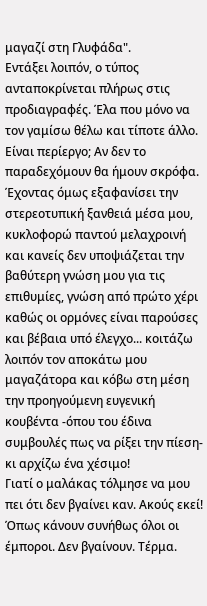μαγαζί στη Γλυφάδα".
Εντάξει λοιπόν, ο τύπος ανταποκρίνεται πλήρως στις προδιαγραφές. Έλα που μόνο να τον γαμίσω θέλω και τίποτε άλλο. Είναι περίεργο; Αν δεν το παραδεχόμουν θα ήμουν σκρόφα.
Έχοντας όμως εξαφανίσει την στερεοτυπική ξανθειά μέσα μου, κυκλοφορώ παντού μελαχροινή και κανείς δεν υποψιάζεται την βαθύτερη γνώση μου για τις επιθυμίες, γνώση από πρώτο χέρι καθώς οι ορμόνες είναι παρούσες και βέβαια υπό έλεγχο... κοιτάζω λοιπόν τον αποκάτω μου μαγαζάτορα και κόβω στη μέση την προηγούμενη ευγενική κουβέντα -όπου του έδινα συμβουλές πως να ρίξει την πίεση- κι αρχίζω ένα χέσιμο!
Γιατί ο μαλάκας τόλμησε να μου πει ότι δεν βγαίνει καν. Ακούς εκεί! Όπως κάνουν συνήθως όλοι οι έμποροι. Δεν βγαίνουν. Τέρμα.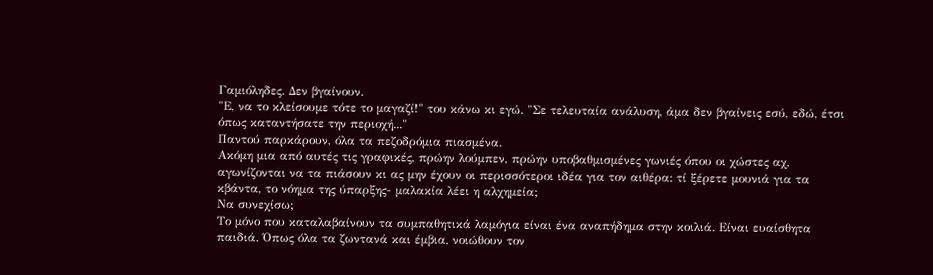Γαμιόληδες. Δεν βγαίνουν.
"Ε, να το κλείσουμε τότε το μαγαζί!" του κάνω κι εγώ. "Σε τελευταία ανάλυση, άμα δεν βγαίνεις εσύ, εδώ, έτσι όπως καταντήσατε την περιοχή..."
Παντού παρκάρουν, όλα τα πεζοδρόμια πιασμένα.
Ακόμη μια από αυτές τις γραφικές, πρώην λούμπεν, πρώην υποβαθμισμένες γωνιές όπου οι χώστες αχ, αγωνίζονται να τα πιάσουν κι ας μην έχουν οι περισσότεροι ιδέα για τον αιθέρα: τί ξέρετε μουνιά για τα κβάντα, το νόημα της ύπαρξης- μαλακία λέει η αλχημεία;
Να συνεχίσω;
Το μόνο που καταλαβαίνουν τα συμπαθητικά λαμόγια είναι ένα αναπήδημα στην κοιλιά. Είναι ευαίσθητα παιδιά. Όπως όλα τα ζωντανά και έμβια, νοιώθουν τον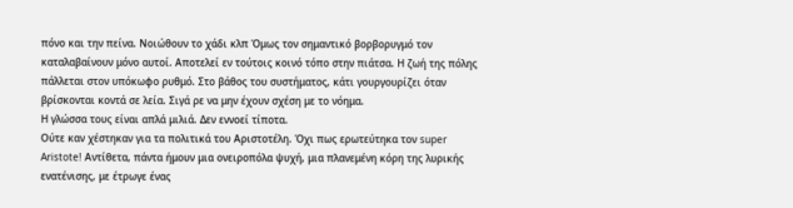πόνο και την πείνα. Νοιώθουν το χάδι κλπ Όμως τον σημαντικό βορβορυγμό τον καταλαβαίνουν μόνο αυτοί. Αποτελεί εν τούτοις κοινό τόπο στην πιάτσα. Η ζωή της πόλης πάλλεται στον υπόκωφο ρυθμό. Στο βάθος του συστήματος, κάτι γουργουρίζει όταν βρίσκονται κοντά σε λεία. Σιγά ρε να μην έχουν σχέση με το νόημα.
Η γλώσσα τους είναι απλά μιλιά. Δεν εννοεί τίποτα.
Ούτε καν χέστηκαν για τα πολιτικά του Αριστοτέλη. Όχι πως ερωτεύτηκα τον super Aristote! Αντίθετα, πάντα ήμουν μια ονειροπόλα ψυχή, μια πλανεμένη κόρη της λυρικής ενατένισης, με έτρωγε ένας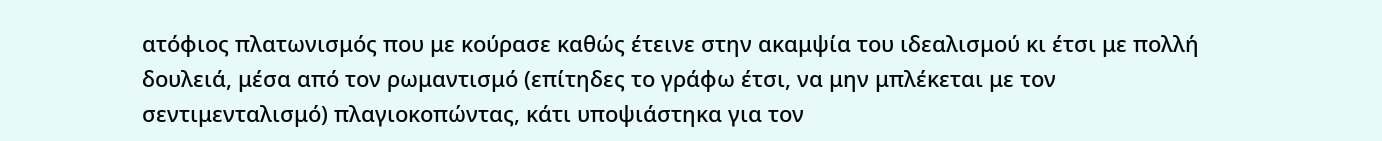ατόφιος πλατωνισμός που με κούρασε καθώς έτεινε στην ακαμψία του ιδεαλισμού κι έτσι με πολλή δουλειά, μέσα από τον ρωμαντισμό (επίτηδες το γράφω έτσι, να μην μπλέκεται με τον σεντιμενταλισμό) πλαγιοκοπώντας, κάτι υποψιάστηκα για τον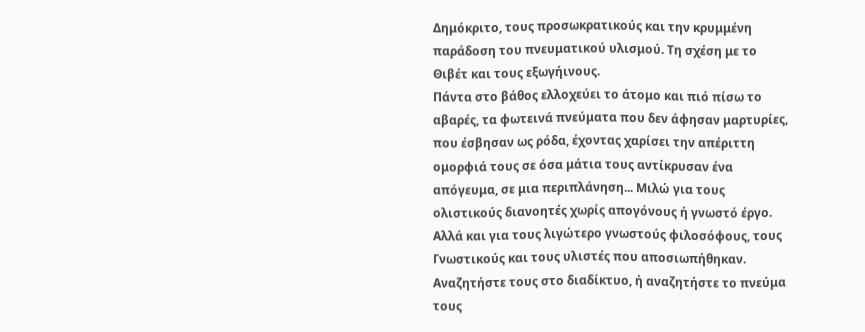Δημόκριτο, τους προσωκρατικούς και την κρυμμένη παράδοση του πνευματικού υλισμού. Τη σχέση με το Θιβέτ και τους εξωγήινους.
Πάντα στο βάθος ελλοχεύει το άτομο και πιό πίσω το αβαρές, τα φωτεινά πνεύματα που δεν άφησαν μαρτυρίες, που έσβησαν ως ρόδα, έχοντας χαρίσει την απέριττη ομορφιά τους σε όσα μάτια τους αντίκρυσαν ένα απόγευμα, σε μια περιπλάνηση... Μιλώ για τους ολιστικούς διανοητές χωρίς απογόνους ή γνωστό έργο. Αλλά και για τους λιγώτερο γνωστούς φιλοσόφους, τους Γνωστικούς και τους υλιστές που αποσιωπήθηκαν. Αναζητήστε τους στο διαδίκτυο, ή αναζητήστε το πνεύμα τους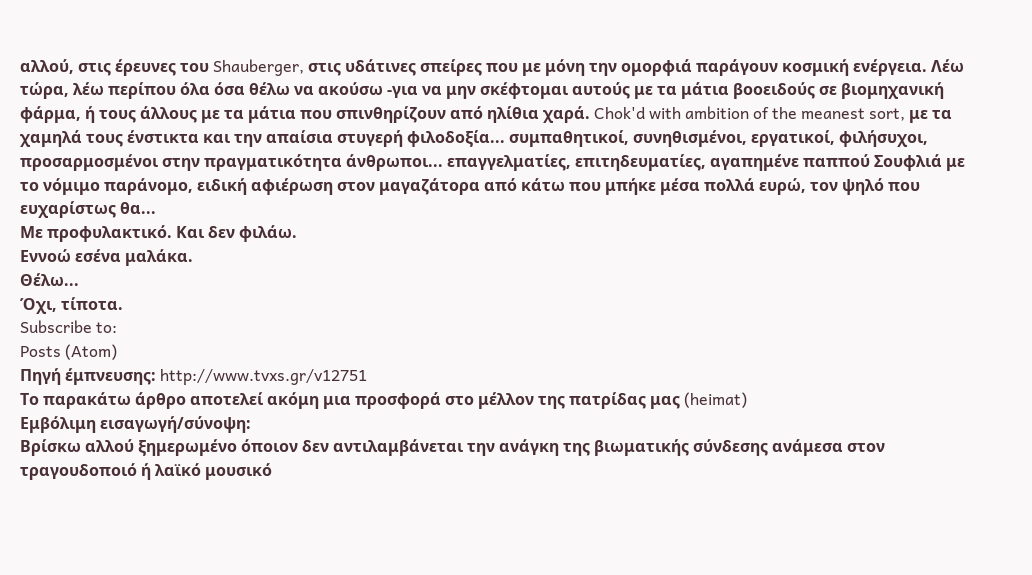αλλού, στις έρευνες του Shauberger, στις υδάτινες σπείρες που με μόνη την ομορφιά παράγουν κοσμική ενέργεια. Λέω τώρα, λέω περίπου όλα όσα θέλω να ακούσω -για να μην σκέφτομαι αυτούς με τα μάτια βοοειδούς σε βιομηχανική φάρμα, ή τους άλλους με τα μάτια που σπινθηρίζουν από ηλίθια χαρά. Chok'd with ambition of the meanest sort, με τα χαμηλά τους ένστικτα και την απαίσια στυγερή φιλοδοξία... συμπαθητικοί, συνηθισμένοι, εργατικοί, φιλήσυχοι, προσαρμοσμένοι στην πραγματικότητα άνθρωποι... επαγγελματίες, επιτηδευματίες, αγαπημένε παππού Σουφλιά με το νόμιμο παράνομο, ειδική αφιέρωση στον μαγαζάτορα από κάτω που μπήκε μέσα πολλά ευρώ, τον ψηλό που ευχαρίστως θα...
Με προφυλακτικό. Και δεν φιλάω.
Εννοώ εσένα μαλάκα.
Θέλω...
Όχι, τίποτα.
Subscribe to:
Posts (Atom)
Πηγή έμπνευσης: http://www.tvxs.gr/v12751
Το παρακάτω άρθρο αποτελεί ακόμη μια προσφορά στο μέλλον της πατρίδας μας (heimat)
Εμβόλιμη εισαγωγή/σύνοψη:
Βρίσκω αλλού ξημερωμένο όποιον δεν αντιλαμβάνεται την ανάγκη της βιωματικής σύνδεσης ανάμεσα στον τραγουδοποιό ή λαϊκό μουσικό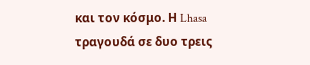και τον κόσμο. Η Lhasa τραγουδά σε δυο τρεις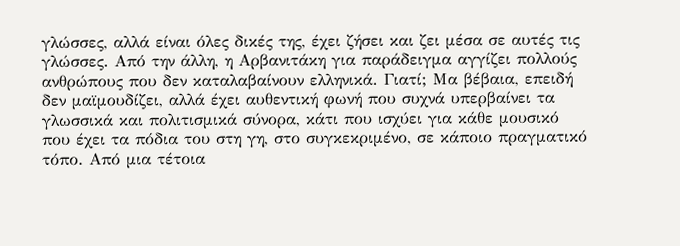γλώσσες, αλλά είναι όλες δικές της, έχει ζήσει και ζει μέσα σε αυτές τις γλώσσες. Από την άλλη, η Αρβανιτάκη για παράδειγμα αγγίζει πολλούς ανθρώπους που δεν καταλαβαίνουν ελληνικά. Γιατί; Μα βέβαια, επειδή δεν μαϊμουδίζει, αλλά έχει αυθεντική φωνή που συχνά υπερβαίνει τα γλωσσικά και πολιτισμικά σύνορα, κάτι που ισχύει για κάθε μουσικό που έχει τα πόδια του στη γη, στο συγκεκριμένο, σε κάποιο πραγματικό τόπο. Από μια τέτοια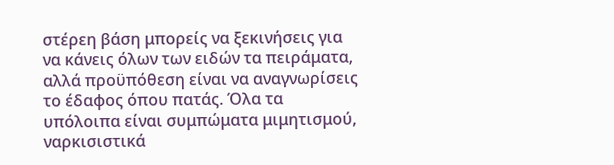στέρεη βάση μπορείς να ξεκινήσεις για να κάνεις όλων των ειδών τα πειράματα, αλλά προϋπόθεση είναι να αναγνωρίσεις το έδαφος όπου πατάς. Όλα τα υπόλοιπα είναι συμπώματα μιμητισμού, ναρκισιστικά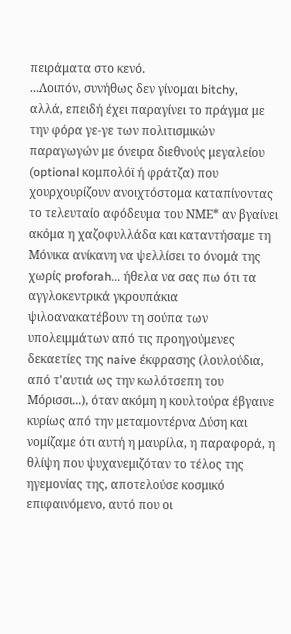πειράματα στο κενό.
...Λοιπόν, συνήθως δεν γίνομαι bitchy,
αλλά, επειδή έχει παραγίνει το πράγμα με την φόρα γε-γε των πολιτισμικών παραγωγών με όνειρα διεθνούς μεγαλείου (optional κομπολόϊ ή φράτζα) που χουρχουρίζουν ανοιχτόστομα καταπίνοντας το τελευταίο αφόδευμα του ΝΜΕ* αν βγαίνει ακόμα η χαζοφυλλάδα και καταντήσαμε τη Μόνικα ανίκανη να ψελλίσει το όνομά της χωρίς proforah... ήθελα να σας πω ότι τα αγγλοκεντρικά γκρουπάκια ψιλοανακατέβουν τη σούπα των υπολειμμάτων από τις προηγούμενες δεκαετίες της naive έκφρασης (λουλούδια, από τ'αυτιά ως την κωλότσεπη του Μόρισσι...), όταν ακόμη η κουλτούρα έβγαινε κυρίως από την μεταμοντέρνα Δύση και νομίζαμε ότι αυτή η μαυρίλα, η παραφορά, η θλίψη που ψυχανεμιζόταν το τέλος της ηγεμονίας της, αποτελούσε κοσμικό επιφαινόμενο, αυτό που οι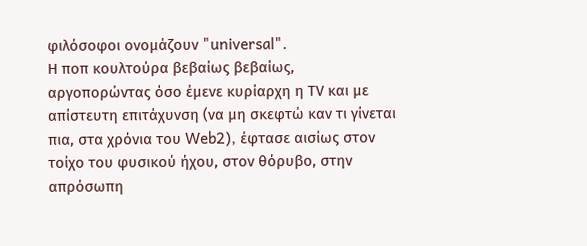φιλόσοφοι ονομάζουν "universal".
Η ποπ κουλτούρα βεβαίως βεβαίως, αργοπορώντας όσο έμενε κυρίαρχη η ΤV και με απίστευτη επιτάχυνση (να μη σκεφτώ καν τι γίνεται πια, στα χρόνια του Web2), έφτασε αισίως στον τοίχο του φυσικού ήχου, στον θόρυβο, στην απρόσωπη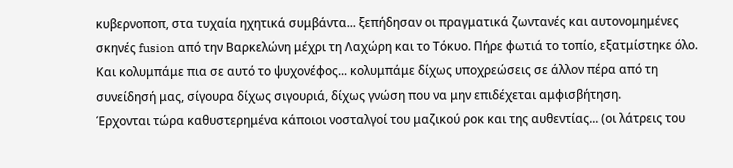κυβερνοποπ, στα τυχαία ηχητικά συμβάντα... ξεπήδησαν οι πραγματικά ζωντανές και αυτονομημένες σκηνές fusion από την Βαρκελώνη μέχρι τη Λαχώρη και το Τόκυο. Πήρε φωτιά το τοπίο, εξατμίστηκε όλο. Και κολυμπάμε πια σε αυτό το ψυχονέφος... κολυμπάμε δίχως υποχρεώσεις σε άλλον πέρα από τη συνείδησή μας, σίγουρα δίχως σιγουριά, δίχως γνώση που να μην επιδέχεται αμφισβήτηση.
Έρχονται τώρα καθυστερημένα κάποιοι νοσταλγοί του μαζικού ροκ και της αυθεντίας... (οι λάτρεις του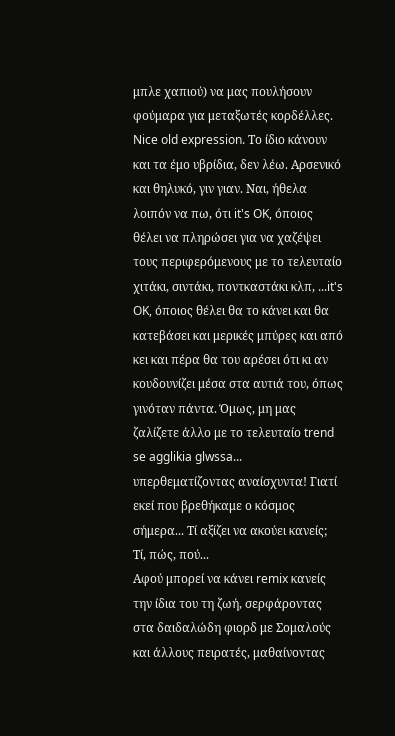μπλε χαπιού) να μας πουλήσουν φούμαρα για μεταξωτές κορδέλλες. Nice old expression. Το ίδιο κάνουν και τα έμο υβρίδια, δεν λέω. Αρσενικό και θηλυκό, γιν γιαν. Nαι, ήθελα λοιπόν να πω, ότι it's OK, όποιος θέλει να πληρώσει για να χαζέψει τους περιφερόμενους με το τελευταίο χιτάκι, σιντάκι, ποντκαστάκι κλπ, ...it's OK, όποιος θέλει θα το κάνει και θα κατεβάσει και μερικές μπύρες και από κει και πέρα θα του αρέσει ότι κι αν κουδουνίζει μέσα στα αυτιά του, όπως γινόταν πάντα. Όμως, μη μας ζαλίζετε άλλο με το τελευταίο trend se agglikia glwssa... υπερθεματίζοντας αναίσχυντα! Γιατί εκεί που βρεθήκαμε ο κόσμος σήμερα... Τί αξίζει να ακούει κανείς;
Τί, πώς, πού...
Αφού μπορεί να κάνει remix κανείς την ίδια του τη ζωή, σερφάροντας στα δαιδαλώδη φιορδ με Σομαλούς και άλλους πειρατές, μαθαίνοντας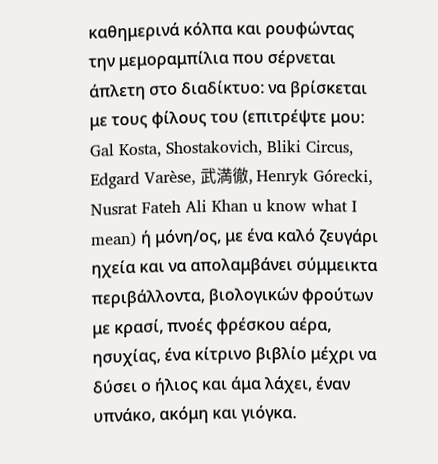καθημερινά κόλπα και ρουφώντας την μεμοραμπίλια που σέρνεται άπλετη στο διαδίκτυο: να βρίσκεται με τους φίλους του (επιτρέψτε μου: Gal Kosta, Shostakovich, Bliki Circus, Edgard Varèse, 武満徹, Henryk Górecki, Nusrat Fateh Ali Khan u know what I mean) ή μόνη/ος, με ένα καλό ζευγάρι ηχεία και να απολαμβάνει σύμμεικτα περιβάλλοντα, βιολογικών φρούτων με κρασί, πνοές φρέσκου αέρα, ησυχίας, ένα κίτρινο βιβλίο μέχρι να δύσει ο ήλιος και άμα λάχει, έναν υπνάκο, ακόμη και γιόγκα.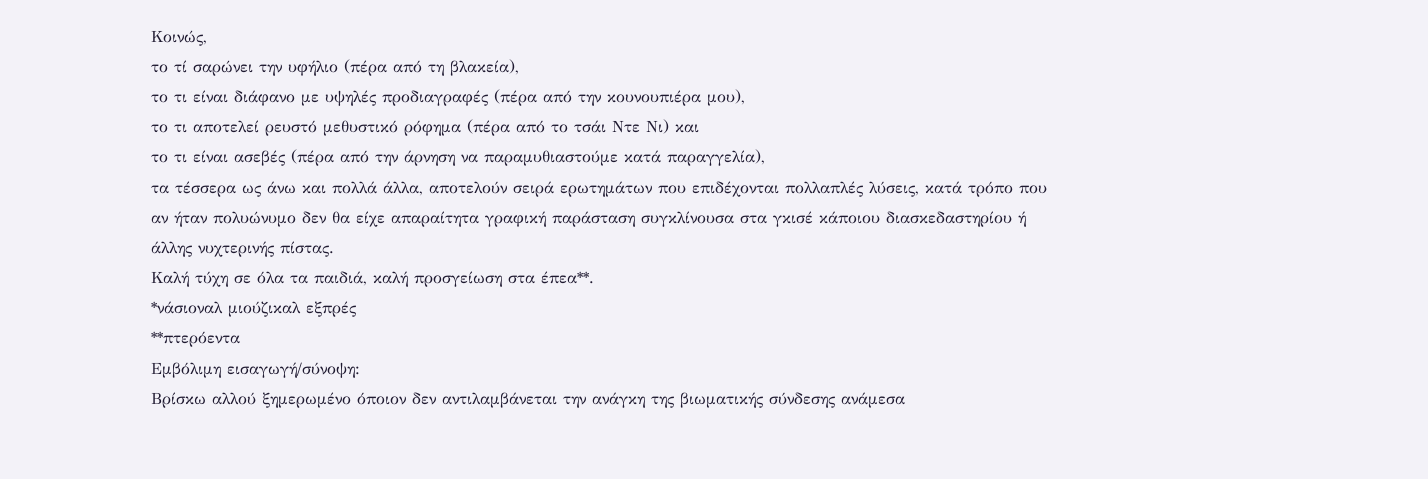Κοινώς,
το τί σαρώνει την υφήλιο (πέρα από τη βλακεία),
το τι είναι διάφανο με υψηλές προδιαγραφές (πέρα από την κουνουπιέρα μου),
το τι αποτελεί ρευστό μεθυστικό ρόφημα (πέρα από το τσάι Ντε Νι) και
το τι είναι ασεβές (πέρα από την άρνηση να παραμυθιαστούμε κατά παραγγελία),
τα τέσσερα ως άνω και πολλά άλλα, αποτελούν σειρά ερωτημάτων που επιδέχονται πολλαπλές λύσεις, κατά τρόπο που αν ήταν πολυώνυμο δεν θα είχε απαραίτητα γραφική παράσταση συγκλίνουσα στα γκισέ κάποιου διασκεδαστηρίου ή άλλης νυχτερινής πίστας.
Καλή τύχη σε όλα τα παιδιά, καλή προσγείωση στα έπεα**.
*νάσιοναλ μιούζικαλ εξπρές
**πτερόεντα
Εμβόλιμη εισαγωγή/σύνοψη:
Βρίσκω αλλού ξημερωμένο όποιον δεν αντιλαμβάνεται την ανάγκη της βιωματικής σύνδεσης ανάμεσα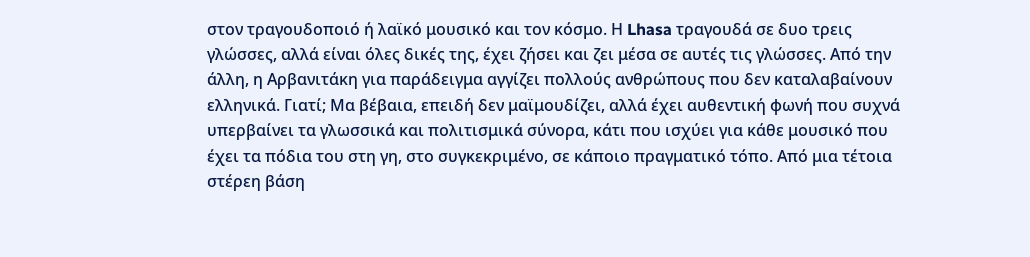στον τραγουδοποιό ή λαϊκό μουσικό και τον κόσμο. Η Lhasa τραγουδά σε δυο τρεις γλώσσες, αλλά είναι όλες δικές της, έχει ζήσει και ζει μέσα σε αυτές τις γλώσσες. Από την άλλη, η Αρβανιτάκη για παράδειγμα αγγίζει πολλούς ανθρώπους που δεν καταλαβαίνουν ελληνικά. Γιατί; Μα βέβαια, επειδή δεν μαϊμουδίζει, αλλά έχει αυθεντική φωνή που συχνά υπερβαίνει τα γλωσσικά και πολιτισμικά σύνορα, κάτι που ισχύει για κάθε μουσικό που έχει τα πόδια του στη γη, στο συγκεκριμένο, σε κάποιο πραγματικό τόπο. Από μια τέτοια στέρεη βάση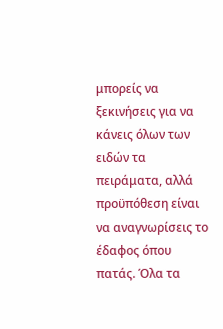μπορείς να ξεκινήσεις για να κάνεις όλων των ειδών τα πειράματα, αλλά προϋπόθεση είναι να αναγνωρίσεις το έδαφος όπου πατάς. Όλα τα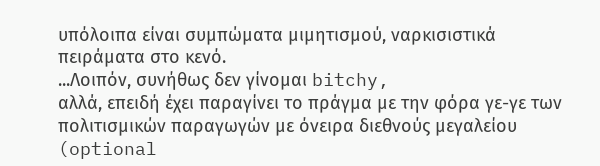υπόλοιπα είναι συμπώματα μιμητισμού, ναρκισιστικά πειράματα στο κενό.
...Λοιπόν, συνήθως δεν γίνομαι bitchy,
αλλά, επειδή έχει παραγίνει το πράγμα με την φόρα γε-γε των πολιτισμικών παραγωγών με όνειρα διεθνούς μεγαλείου (optional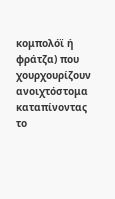κομπολόϊ ή φράτζα) που χουρχουρίζουν ανοιχτόστομα καταπίνοντας το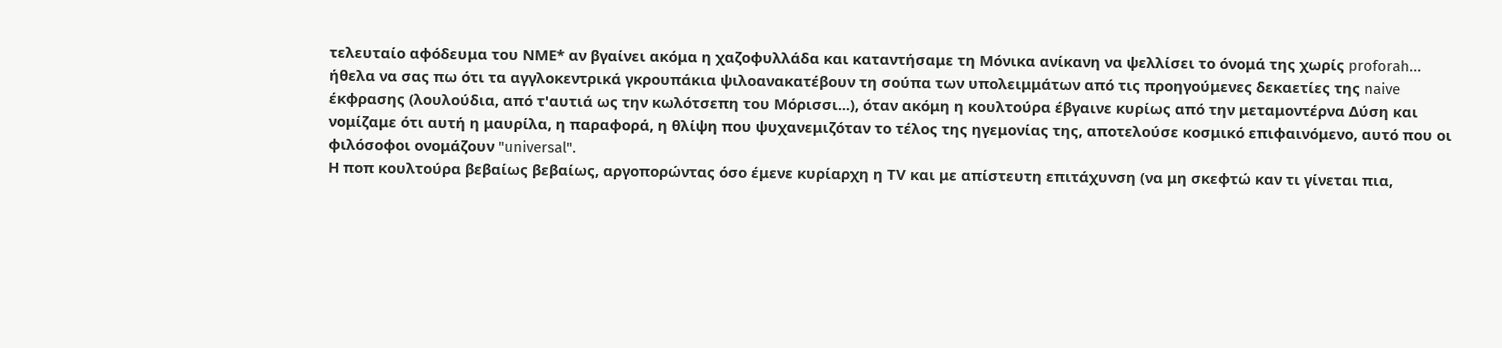τελευταίο αφόδευμα του ΝΜΕ* αν βγαίνει ακόμα η χαζοφυλλάδα και καταντήσαμε τη Μόνικα ανίκανη να ψελλίσει το όνομά της χωρίς proforah... ήθελα να σας πω ότι τα αγγλοκεντρικά γκρουπάκια ψιλοανακατέβουν τη σούπα των υπολειμμάτων από τις προηγούμενες δεκαετίες της naive έκφρασης (λουλούδια, από τ'αυτιά ως την κωλότσεπη του Μόρισσι...), όταν ακόμη η κουλτούρα έβγαινε κυρίως από την μεταμοντέρνα Δύση και νομίζαμε ότι αυτή η μαυρίλα, η παραφορά, η θλίψη που ψυχανεμιζόταν το τέλος της ηγεμονίας της, αποτελούσε κοσμικό επιφαινόμενο, αυτό που οι φιλόσοφοι ονομάζουν "universal".
Η ποπ κουλτούρα βεβαίως βεβαίως, αργοπορώντας όσο έμενε κυρίαρχη η ΤV και με απίστευτη επιτάχυνση (να μη σκεφτώ καν τι γίνεται πια,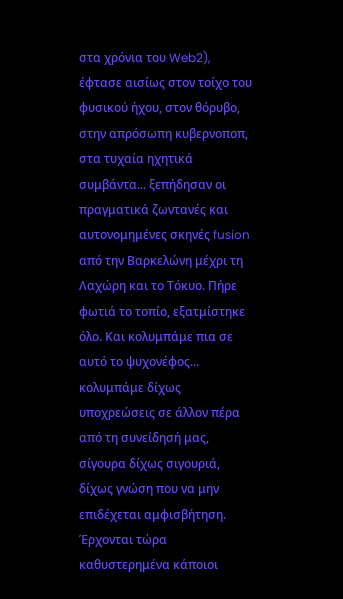στα χρόνια του Web2), έφτασε αισίως στον τοίχο του φυσικού ήχου, στον θόρυβο, στην απρόσωπη κυβερνοποπ, στα τυχαία ηχητικά συμβάντα... ξεπήδησαν οι πραγματικά ζωντανές και αυτονομημένες σκηνές fusion από την Βαρκελώνη μέχρι τη Λαχώρη και το Τόκυο. Πήρε φωτιά το τοπίο, εξατμίστηκε όλο. Και κολυμπάμε πια σε αυτό το ψυχονέφος... κολυμπάμε δίχως υποχρεώσεις σε άλλον πέρα από τη συνείδησή μας, σίγουρα δίχως σιγουριά, δίχως γνώση που να μην επιδέχεται αμφισβήτηση.
Έρχονται τώρα καθυστερημένα κάποιοι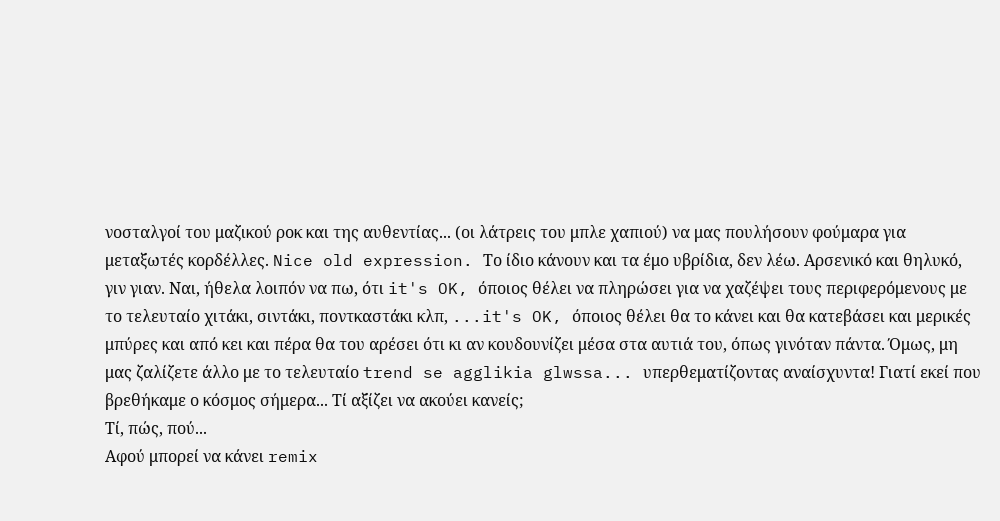νοσταλγοί του μαζικού ροκ και της αυθεντίας... (οι λάτρεις του μπλε χαπιού) να μας πουλήσουν φούμαρα για μεταξωτές κορδέλλες. Nice old expression. Το ίδιο κάνουν και τα έμο υβρίδια, δεν λέω. Αρσενικό και θηλυκό, γιν γιαν. Nαι, ήθελα λοιπόν να πω, ότι it's OK, όποιος θέλει να πληρώσει για να χαζέψει τους περιφερόμενους με το τελευταίο χιτάκι, σιντάκι, ποντκαστάκι κλπ, ...it's OK, όποιος θέλει θα το κάνει και θα κατεβάσει και μερικές μπύρες και από κει και πέρα θα του αρέσει ότι κι αν κουδουνίζει μέσα στα αυτιά του, όπως γινόταν πάντα. Όμως, μη μας ζαλίζετε άλλο με το τελευταίο trend se agglikia glwssa... υπερθεματίζοντας αναίσχυντα! Γιατί εκεί που βρεθήκαμε ο κόσμος σήμερα... Τί αξίζει να ακούει κανείς;
Τί, πώς, πού...
Αφού μπορεί να κάνει remix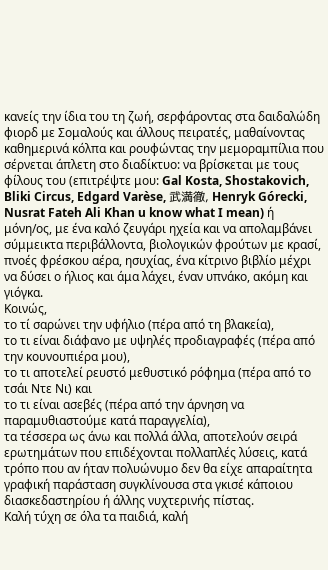κανείς την ίδια του τη ζωή, σερφάροντας στα δαιδαλώδη φιορδ με Σομαλούς και άλλους πειρατές, μαθαίνοντας καθημερινά κόλπα και ρουφώντας την μεμοραμπίλια που σέρνεται άπλετη στο διαδίκτυο: να βρίσκεται με τους φίλους του (επιτρέψτε μου: Gal Kosta, Shostakovich, Bliki Circus, Edgard Varèse, 武満徹, Henryk Górecki, Nusrat Fateh Ali Khan u know what I mean) ή μόνη/ος, με ένα καλό ζευγάρι ηχεία και να απολαμβάνει σύμμεικτα περιβάλλοντα, βιολογικών φρούτων με κρασί, πνοές φρέσκου αέρα, ησυχίας, ένα κίτρινο βιβλίο μέχρι να δύσει ο ήλιος και άμα λάχει, έναν υπνάκο, ακόμη και γιόγκα.
Κοινώς,
το τί σαρώνει την υφήλιο (πέρα από τη βλακεία),
το τι είναι διάφανο με υψηλές προδιαγραφές (πέρα από την κουνουπιέρα μου),
το τι αποτελεί ρευστό μεθυστικό ρόφημα (πέρα από το τσάι Ντε Νι) και
το τι είναι ασεβές (πέρα από την άρνηση να παραμυθιαστούμε κατά παραγγελία),
τα τέσσερα ως άνω και πολλά άλλα, αποτελούν σειρά ερωτημάτων που επιδέχονται πολλαπλές λύσεις, κατά τρόπο που αν ήταν πολυώνυμο δεν θα είχε απαραίτητα γραφική παράσταση συγκλίνουσα στα γκισέ κάποιου διασκεδαστηρίου ή άλλης νυχτερινής πίστας.
Καλή τύχη σε όλα τα παιδιά, καλή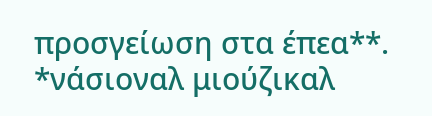προσγείωση στα έπεα**.
*νάσιοναλ μιούζικαλ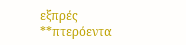εξπρές
**πτερόεντα